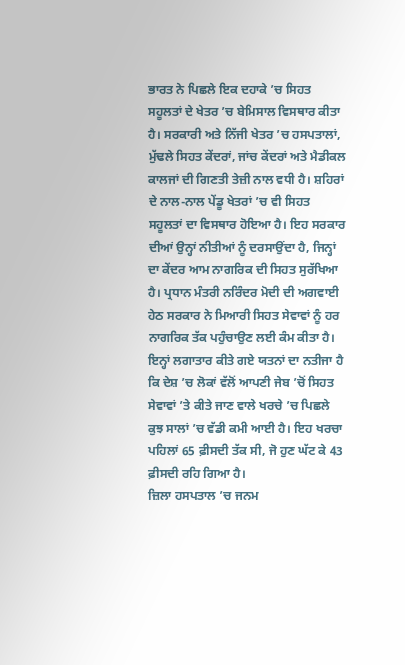ਭਾਰਤ ਨੇ ਪਿਛਲੇ ਇਕ ਦਹਾਕੇ ’ਚ ਸਿਹਤ ਸਹੂਲਤਾਂ ਦੇ ਖੇਤਰ ’ਚ ਬੇਮਿਸਾਲ ਵਿਸਥਾਰ ਕੀਤਾ ਹੈ। ਸਰਕਾਰੀ ਅਤੇ ਨਿੱਜੀ ਖੇਤਰ ’ਚ ਹਸਪਤਾਲਾਂ, ਮੁੱਢਲੇ ਸਿਹਤ ਕੇਂਦਰਾਂ, ਜਾਂਚ ਕੇਂਦਰਾਂ ਅਤੇ ਮੈਡੀਕਲ ਕਾਲਜਾਂ ਦੀ ਗਿਣਤੀ ਤੇਜ਼ੀ ਨਾਲ ਵਧੀ ਹੈ। ਸ਼ਹਿਰਾਂ ਦੇ ਨਾਲ-ਨਾਲ ਪੇਂਡੂ ਖੇਤਰਾਂ ’ਚ ਵੀ ਸਿਹਤ ਸਹੂਲਤਾਂ ਦਾ ਵਿਸਥਾਰ ਹੋਇਆ ਹੈ। ਇਹ ਸਰਕਾਰ ਦੀਆਂ ਉਨ੍ਹਾਂ ਨੀਤੀਆਂ ਨੂੰ ਦਰਸਾਉਂਦਾ ਹੈ, ਜਿਨ੍ਹਾਂ ਦਾ ਕੇਂਦਰ ਆਮ ਨਾਗਰਿਕ ਦੀ ਸਿਹਤ ਸੁਰੱਖਿਆ ਹੈ। ਪ੍ਰਧਾਨ ਮੰਤਰੀ ਨਰਿੰਦਰ ਮੋਦੀ ਦੀ ਅਗਵਾਈ ਹੇਠ ਸਰਕਾਰ ਨੇ ਮਿਆਰੀ ਸਿਹਤ ਸੇਵਾਵਾਂ ਨੂੰ ਹਰ ਨਾਗਰਿਕ ਤੱਕ ਪਹੁੰਚਾਉਣ ਲਈ ਕੰਮ ਕੀਤਾ ਹੈ।
ਇਨ੍ਹਾਂ ਲਗਾਤਾਰ ਕੀਤੇ ਗਏ ਯਤਨਾਂ ਦਾ ਨਤੀਜਾ ਹੈ ਕਿ ਦੇਸ਼ ’ਚ ਲੋਕਾਂ ਵੱਲੋਂ ਆਪਣੀ ਜੇਬ ’ਚੋਂ ਸਿਹਤ ਸੇਵਾਵਾਂ ’ਤੇ ਕੀਤੇ ਜਾਣ ਵਾਲੇ ਖਰਚੇ ’ਚ ਪਿਛਲੇ ਕੁਝ ਸਾਲਾਂ ’ਚ ਵੱਡੀ ਕਮੀ ਆਈ ਹੈ। ਇਹ ਖਰਚਾ ਪਹਿਲਾਂ 65 ਫ਼ੀਸਦੀ ਤੱਕ ਸੀ, ਜੋ ਹੁਣ ਘੱਟ ਕੇ 43 ਫ਼ੀਸਦੀ ਰਹਿ ਗਿਆ ਹੈ।
ਜ਼ਿਲਾ ਹਸਪਤਾਲ ’ਚ ਜਨਮ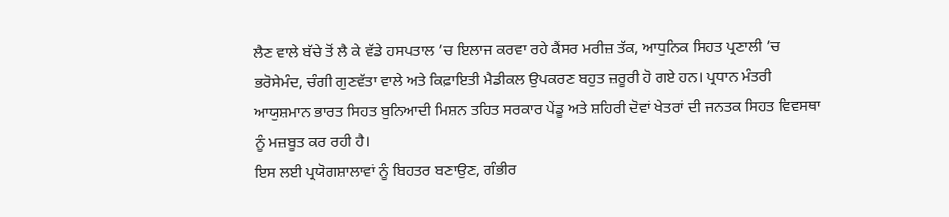ਲੈਣ ਵਾਲੇ ਬੱਚੇ ਤੋਂ ਲੈ ਕੇ ਵੱਡੇ ਹਸਪਤਾਲ ’ਚ ਇਲਾਜ ਕਰਵਾ ਰਹੇ ਕੈਂਸਰ ਮਰੀਜ਼ ਤੱਕ, ਆਧੁਨਿਕ ਸਿਹਤ ਪ੍ਰਣਾਲੀ ’ਚ ਭਰੋਸੇਮੰਦ, ਚੰਗੀ ਗੁਣਵੱਤਾ ਵਾਲੇ ਅਤੇ ਕਿਫ਼ਾਇਤੀ ਮੈਡੀਕਲ ਉਪਕਰਣ ਬਹੁਤ ਜ਼ਰੂਰੀ ਹੋ ਗਏ ਹਨ। ਪ੍ਰਧਾਨ ਮੰਤਰੀ ਆਯੁਸ਼ਮਾਨ ਭਾਰਤ ਸਿਹਤ ਬੁਨਿਆਦੀ ਮਿਸ਼ਨ ਤਹਿਤ ਸਰਕਾਰ ਪੇਂਡੂ ਅਤੇ ਸ਼ਹਿਰੀ ਦੋਵਾਂ ਖੇਤਰਾਂ ਦੀ ਜਨਤਕ ਸਿਹਤ ਵਿਵਸਥਾ ਨੂੰ ਮਜ਼ਬੂਤ ਕਰ ਰਹੀ ਹੈ।
ਇਸ ਲਈ ਪ੍ਰਯੋਗਸ਼ਾਲਾਵਾਂ ਨੂੰ ਬਿਹਤਰ ਬਣਾਉਣ, ਗੰਭੀਰ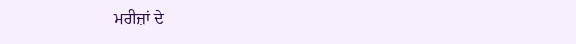ਮਰੀਜ਼ਾਂ ਦੇ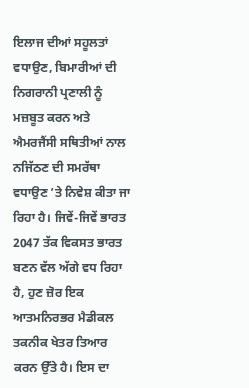ਇਲਾਜ ਦੀਆਂ ਸਹੂਲਤਾਂ ਵਧਾਉਣ, ਬਿਮਾਰੀਆਂ ਦੀ ਨਿਗਰਾਨੀ ਪ੍ਰਣਾਲੀ ਨੂੰ ਮਜ਼ਬੂਤ ਕਰਨ ਅਤੇ ਐਮਰਜੈਂਸੀ ਸਥਿਤੀਆਂ ਨਾਲ ਨਜਿੱਠਣ ਦੀ ਸਮਰੱਥਾ ਵਧਾਉਣ ’ਤੇ ਨਿਵੇਸ਼ ਕੀਤਾ ਜਾ ਰਿਹਾ ਹੈ। ਜਿਵੇਂ-ਜਿਵੇਂ ਭਾਰਤ 2047 ਤੱਕ ਵਿਕਸਤ ਭਾਰਤ ਬਣਨ ਵੱਲ ਅੱਗੇ ਵਧ ਰਿਹਾ ਹੈ, ਹੁਣ ਜ਼ੋਰ ਇਕ ਆਤਮਨਿਰਭਰ ਮੈਡੀਕਲ ਤਕਨੀਕ ਖੇਤਰ ਤਿਆਰ ਕਰਨ ਉੱਤੇ ਹੈ। ਇਸ ਦਾ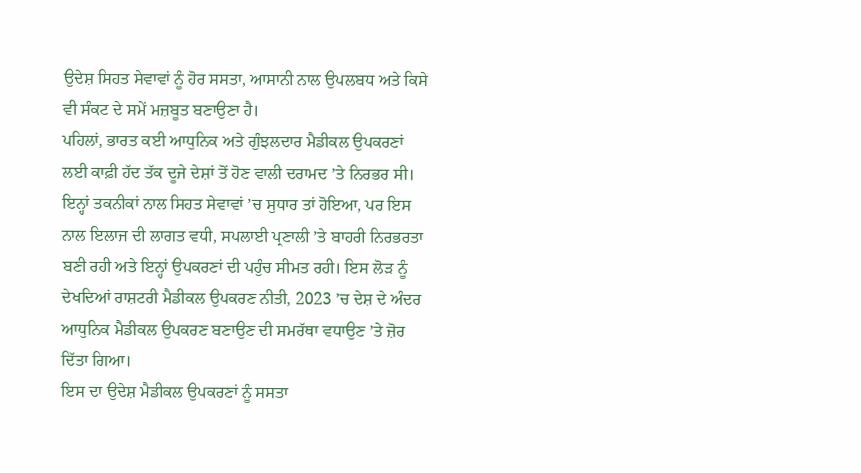ਉਦੇਸ਼ ਸਿਹਤ ਸੇਵਾਵਾਂ ਨੂੰ ਹੋਰ ਸਸਤਾ, ਆਸਾਨੀ ਨਾਲ ਉਪਲਬਧ ਅਤੇ ਕਿਸੇ ਵੀ ਸੰਕਟ ਦੇ ਸਮੇਂ ਮਜ਼ਬੂਤ ਬਣਾਉਣਾ ਹੈ।
ਪਹਿਲਾਂ, ਭਾਰਤ ਕਈ ਆਧੁਨਿਕ ਅਤੇ ਗੁੰਝਲਦਾਰ ਮੈਡੀਕਲ ਉਪਕਰਣਾਂ ਲਈ ਕਾਫ਼ੀ ਹੱਦ ਤੱਕ ਦੂਜੇ ਦੇਸ਼ਾਂ ਤੋਂ ਹੋਣ ਵਾਲੀ ਦਰਾਮਦ ’ਤੇ ਨਿਰਭਰ ਸੀ। ਇਨ੍ਹਾਂ ਤਕਨੀਕਾਂ ਨਾਲ ਸਿਹਤ ਸੇਵਾਵਾਂ ’ਚ ਸੁਧਾਰ ਤਾਂ ਹੋਇਆ, ਪਰ ਇਸ ਨਾਲ ਇਲਾਜ ਦੀ ਲਾਗਤ ਵਧੀ, ਸਪਲਾਈ ਪ੍ਰਣਾਲੀ ’ਤੇ ਬਾਹਰੀ ਨਿਰਭਰਤਾ ਬਣੀ ਰਹੀ ਅਤੇ ਇਨ੍ਹਾਂ ਉਪਕਰਣਾਂ ਦੀ ਪਹੁੰਚ ਸੀਮਤ ਰਹੀ। ਇਸ ਲੋੜ ਨੂੰ ਦੇਖਦਿਆਂ ਰਾਸ਼ਟਰੀ ਮੈਡੀਕਲ ਉਪਕਰਣ ਨੀਤੀ, 2023 ’ਚ ਦੇਸ਼ ਦੇ ਅੰਦਰ ਆਧੁਨਿਕ ਮੈਡੀਕਲ ਉਪਕਰਣ ਬਣਾਉਣ ਦੀ ਸਮਰੱਥਾ ਵਧਾਉਣ ’ਤੇ ਜ਼ੋਰ ਦਿੱਤਾ ਗਿਆ।
ਇਸ ਦਾ ਉਦੇਸ਼ ਮੈਡੀਕਲ ਉਪਕਰਣਾਂ ਨੂੰ ਸਸਤਾ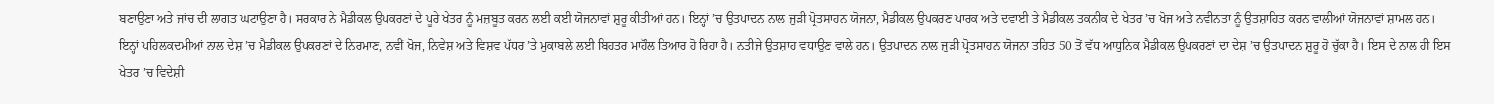ਬਣਾਉਣਾ ਅਤੇ ਜਾਂਚ ਦੀ ਲਾਗਤ ਘਟਾਉਣਾ ਹੈ। ਸਰਕਾਰ ਨੇ ਮੈਡੀਕਲ ਉਪਕਰਣਾਂ ਦੇ ਪੂਰੇ ਖੇਤਰ ਨੂੰ ਮਜ਼ਬੂਤ ਕਰਨ ਲਈ ਕਈ ਯੋਜਨਾਵਾਂ ਸ਼ੁਰੂ ਕੀਤੀਆਂ ਹਨ। ਇਨ੍ਹਾਂ ’ਚ ਉਤਪਾਦਨ ਨਾਲ ਜੁੜੀ ਪ੍ਰੋਤਸਾਹਨ ਯੋਜਨਾ, ਮੈਡੀਕਲ ਉਪਕਰਣ ਪਾਰਕ ਅਤੇ ਦਵਾਈ ਤੇ ਮੈਡੀਕਲ ਤਕਨੀਕ ਦੇ ਖੇਤਰ ’ਚ ਖੋਜ ਅਤੇ ਨਵੀਨਤਾ ਨੂੰ ਉਤਸ਼ਾਹਿਤ ਕਰਨ ਵਾਲੀਆਂ ਯੋਜਨਾਵਾਂ ਸ਼ਾਮਲ ਹਨ।
ਇਨ੍ਹਾਂ ਪਹਿਲਕਦਮੀਆਂ ਨਾਲ ਦੇਸ਼ ’ਚ ਮੈਡੀਕਲ ਉਪਕਰਣਾਂ ਦੇ ਨਿਰਮਾਣ, ਨਵੀਂ ਖੋਜ, ਨਿਵੇਸ਼ ਅਤੇ ਵਿਸ਼ਵ ਪੱਧਰ ’ਤੇ ਮੁਕਾਬਲੇ ਲਈ ਬਿਹਤਰ ਮਾਹੌਲ ਤਿਆਰ ਹੋ ਰਿਹਾ ਹੈ। ਨਤੀਜੇ ਉਤਸ਼ਾਹ ਵਧਾਉਣ ਵਾਲੇ ਹਨ। ਉਤਪਾਦਨ ਨਾਲ ਜੁੜੀ ਪ੍ਰੋਤਸਾਹਨ ਯੋਜਨਾ ਤਹਿਤ 50 ਤੋਂ ਵੱਧ ਆਧੁਨਿਕ ਮੈਡੀਕਲ ਉਪਕਰਣਾਂ ਦਾ ਦੇਸ਼ ’ਚ ਉਤਪਾਦਨ ਸ਼ੁਰੂ ਹੋ ਚੁੱਕਾ ਹੈ। ਇਸ ਦੇ ਨਾਲ ਹੀ ਇਸ ਖੇਤਰ ’ਚ ਵਿਦੇਸ਼ੀ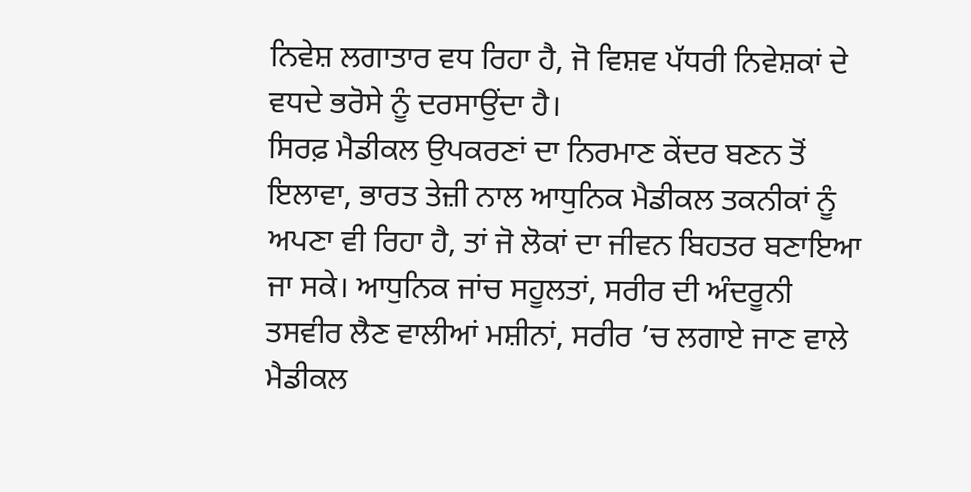ਨਿਵੇਸ਼ ਲਗਾਤਾਰ ਵਧ ਰਿਹਾ ਹੈ, ਜੋ ਵਿਸ਼ਵ ਪੱਧਰੀ ਨਿਵੇਸ਼ਕਾਂ ਦੇ ਵਧਦੇ ਭਰੋਸੇ ਨੂੰ ਦਰਸਾਉਂਦਾ ਹੈ।
ਸਿਰਫ਼ ਮੈਡੀਕਲ ਉਪਕਰਣਾਂ ਦਾ ਨਿਰਮਾਣ ਕੇਂਦਰ ਬਣਨ ਤੋਂ ਇਲਾਵਾ, ਭਾਰਤ ਤੇਜ਼ੀ ਨਾਲ ਆਧੁਨਿਕ ਮੈਡੀਕਲ ਤਕਨੀਕਾਂ ਨੂੰ ਅਪਣਾ ਵੀ ਰਿਹਾ ਹੈ, ਤਾਂ ਜੋ ਲੋਕਾਂ ਦਾ ਜੀਵਨ ਬਿਹਤਰ ਬਣਾਇਆ ਜਾ ਸਕੇ। ਆਧੁਨਿਕ ਜਾਂਚ ਸਹੂਲਤਾਂ, ਸਰੀਰ ਦੀ ਅੰਦਰੂਨੀ ਤਸਵੀਰ ਲੈਣ ਵਾਲੀਆਂ ਮਸ਼ੀਨਾਂ, ਸਰੀਰ ’ਚ ਲਗਾਏ ਜਾਣ ਵਾਲੇ ਮੈਡੀਕਲ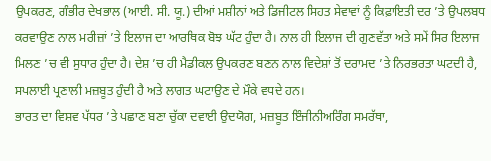ਉਪਕਰਣ, ਗੰਭੀਰ ਦੇਖਭਾਲ (ਆਈ. ਸੀ. ਯੂ.) ਦੀਆਂ ਮਸ਼ੀਨਾਂ ਅਤੇ ਡਿਜੀਟਲ ਸਿਹਤ ਸੇਵਾਵਾਂ ਨੂੰ ਕਿਫ਼ਾਇਤੀ ਦਰ ’ਤੇ ਉਪਲਬਧ ਕਰਵਾਉਣ ਨਾਲ ਮਰੀਜ਼ਾਂ ’ਤੇ ਇਲਾਜ ਦਾ ਆਰਥਿਕ ਬੋਝ ਘੱਟ ਹੁੰਦਾ ਹੈ। ਨਾਲ ਹੀ ਇਲਾਜ ਦੀ ਗੁਣਵੱਤਾ ਅਤੇ ਸਮੇਂ ਸਿਰ ਇਲਾਜ ਮਿਲਣ ’ਚ ਵੀ ਸੁਧਾਰ ਹੁੰਦਾ ਹੈ। ਦੇਸ਼ ’ਚ ਹੀ ਮੈਡੀਕਲ ਉਪਕਰਣ ਬਣਨ ਨਾਲ ਵਿਦੇਸ਼ਾਂ ਤੋਂ ਦਰਾਮਦ ’ਤੇ ਨਿਰਭਰਤਾ ਘਟਦੀ ਹੈ, ਸਪਲਾਈ ਪ੍ਰਣਾਲੀ ਮਜ਼ਬੂਤ ਹੁੰਦੀ ਹੈ ਅਤੇ ਲਾਗਤ ਘਟਾਉਣ ਦੇ ਮੌਕੇ ਵਧਦੇ ਹਨ।
ਭਾਰਤ ਦਾ ਵਿਸ਼ਵ ਪੱਧਰ ’ਤੇ ਪਛਾਣ ਬਣਾ ਚੁੱਕਾ ਦਵਾਈ ਉਦਯੋਗ, ਮਜ਼ਬੂਤ ਇੰਜੀਨੀਅਰਿੰਗ ਸਮਰੱਥਾ,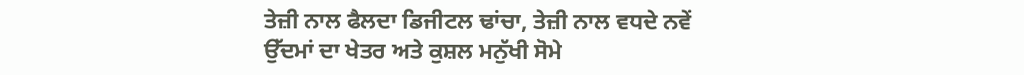ਤੇਜ਼ੀ ਨਾਲ ਫੈਲਦਾ ਡਿਜੀਟਲ ਢਾਂਚਾ, ਤੇਜ਼ੀ ਨਾਲ ਵਧਦੇ ਨਵੇਂ ਉੱਦਮਾਂ ਦਾ ਖੇਤਰ ਅਤੇ ਕੁਸ਼ਲ ਮਨੁੱਖੀ ਸੋਮੇ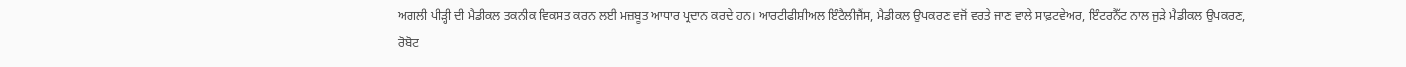ਅਗਲੀ ਪੀੜ੍ਹੀ ਦੀ ਮੈਡੀਕਲ ਤਕਨੀਕ ਵਿਕਸਤ ਕਰਨ ਲਈ ਮਜ਼ਬੂਤ ਆਧਾਰ ਪ੍ਰਦਾਨ ਕਰਦੇ ਹਨ। ਆਰਟੀਫੀਸ਼ੀਅਲ ਇੰਟੈਲੀਜੈਂਸ, ਮੈਡੀਕਲ ਉਪਕਰਣ ਵਜੋਂ ਵਰਤੇ ਜਾਣ ਵਾਲੇ ਸਾਫ਼ਟਵੇਅਰ, ਇੰਟਰਨੈੱਟ ਨਾਲ ਜੁੜੇ ਮੈਡੀਕਲ ਉਪਕਰਣ, ਰੋਬੋਟ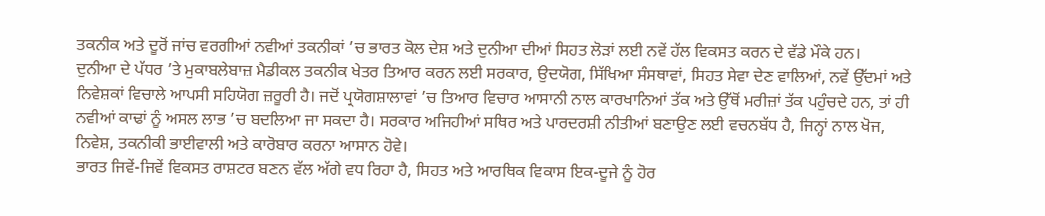ਤਕਨੀਕ ਅਤੇ ਦੂਰੋਂ ਜਾਂਚ ਵਰਗੀਆਂ ਨਵੀਆਂ ਤਕਨੀਕਾਂ ’ਚ ਭਾਰਤ ਕੋਲ ਦੇਸ਼ ਅਤੇ ਦੁਨੀਆ ਦੀਆਂ ਸਿਹਤ ਲੋੜਾਂ ਲਈ ਨਵੇਂ ਹੱਲ ਵਿਕਸਤ ਕਰਨ ਦੇ ਵੱਡੇ ਮੌਕੇ ਹਨ।
ਦੁਨੀਆ ਦੇ ਪੱਧਰ ’ਤੇ ਮੁਕਾਬਲੇਬਾਜ਼ ਮੈਡੀਕਲ ਤਕਨੀਕ ਖੇਤਰ ਤਿਆਰ ਕਰਨ ਲਈ ਸਰਕਾਰ, ਉਦਯੋਗ, ਸਿੱਖਿਆ ਸੰਸਥਾਵਾਂ, ਸਿਹਤ ਸੇਵਾ ਦੇਣ ਵਾਲਿਆਂ, ਨਵੇਂ ਉੱਦਮਾਂ ਅਤੇ ਨਿਵੇਸ਼ਕਾਂ ਵਿਚਾਲੇ ਆਪਸੀ ਸਹਿਯੋਗ ਜ਼ਰੂਰੀ ਹੈ। ਜਦੋਂ ਪ੍ਰਯੋਗਸ਼ਾਲਾਵਾਂ ’ਚ ਤਿਆਰ ਵਿਚਾਰ ਆਸਾਨੀ ਨਾਲ ਕਾਰਖਾਨਿਆਂ ਤੱਕ ਅਤੇ ਉੱਥੋਂ ਮਰੀਜ਼ਾਂ ਤੱਕ ਪਹੁੰਚਦੇ ਹਨ, ਤਾਂ ਹੀ ਨਵੀਆਂ ਕਾਢਾਂ ਨੂੰ ਅਸਲ ਲਾਭ ’ਚ ਬਦਲਿਆ ਜਾ ਸਕਦਾ ਹੈ। ਸਰਕਾਰ ਅਜਿਹੀਆਂ ਸਥਿਰ ਅਤੇ ਪਾਰਦਰਸ਼ੀ ਨੀਤੀਆਂ ਬਣਾਉਣ ਲਈ ਵਚਨਬੱਧ ਹੈ, ਜਿਨ੍ਹਾਂ ਨਾਲ ਖੋਜ, ਨਿਵੇਸ਼, ਤਕਨੀਕੀ ਭਾਈਵਾਲੀ ਅਤੇ ਕਾਰੋਬਾਰ ਕਰਨਾ ਆਸਾਨ ਹੋਵੇ।
ਭਾਰਤ ਜਿਵੇਂ-ਜਿਵੇਂ ਵਿਕਸਤ ਰਾਸ਼ਟਰ ਬਣਨ ਵੱਲ ਅੱਗੇ ਵਧ ਰਿਹਾ ਹੈ, ਸਿਹਤ ਅਤੇ ਆਰਥਿਕ ਵਿਕਾਸ ਇਕ-ਦੂਜੇ ਨੂੰ ਹੋਰ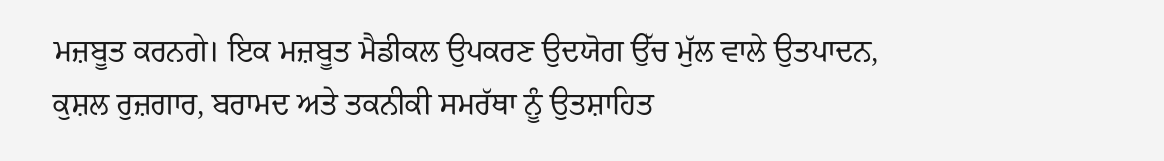ਮਜ਼ਬੂਤ ਕਰਨਗੇ। ਇਕ ਮਜ਼ਬੂਤ ਮੈਡੀਕਲ ਉਪਕਰਣ ਉਦਯੋਗ ਉੱਚ ਮੁੱਲ ਵਾਲੇ ਉਤਪਾਦਨ, ਕੁਸ਼ਲ ਰੁਜ਼ਗਾਰ, ਬਰਾਮਦ ਅਤੇ ਤਕਨੀਕੀ ਸਮਰੱਥਾ ਨੂੰ ਉਤਸ਼ਾਹਿਤ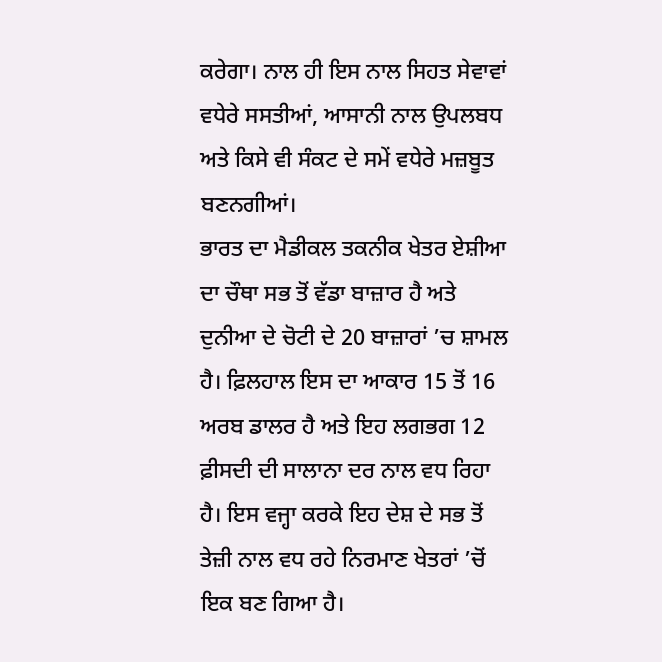ਕਰੇਗਾ। ਨਾਲ ਹੀ ਇਸ ਨਾਲ ਸਿਹਤ ਸੇਵਾਵਾਂ ਵਧੇਰੇ ਸਸਤੀਆਂ, ਆਸਾਨੀ ਨਾਲ ਉਪਲਬਧ ਅਤੇ ਕਿਸੇ ਵੀ ਸੰਕਟ ਦੇ ਸਮੇਂ ਵਧੇਰੇ ਮਜ਼ਬੂਤ ਬਣਨਗੀਆਂ।
ਭਾਰਤ ਦਾ ਮੈਡੀਕਲ ਤਕਨੀਕ ਖੇਤਰ ਏਸ਼ੀਆ ਦਾ ਚੌਥਾ ਸਭ ਤੋਂ ਵੱਡਾ ਬਾਜ਼ਾਰ ਹੈ ਅਤੇ ਦੁਨੀਆ ਦੇ ਚੋਟੀ ਦੇ 20 ਬਾਜ਼ਾਰਾਂ ’ਚ ਸ਼ਾਮਲ ਹੈ। ਫ਼ਿਲਹਾਲ ਇਸ ਦਾ ਆਕਾਰ 15 ਤੋਂ 16 ਅਰਬ ਡਾਲਰ ਹੈ ਅਤੇ ਇਹ ਲਗਭਗ 12 ਫ਼ੀਸਦੀ ਦੀ ਸਾਲਾਨਾ ਦਰ ਨਾਲ ਵਧ ਰਿਹਾ ਹੈ। ਇਸ ਵਜ੍ਹਾ ਕਰਕੇ ਇਹ ਦੇਸ਼ ਦੇ ਸਭ ਤੋਂ ਤੇਜ਼ੀ ਨਾਲ ਵਧ ਰਹੇ ਨਿਰਮਾਣ ਖੇਤਰਾਂ ’ਚੋਂ ਇਕ ਬਣ ਗਿਆ ਹੈ।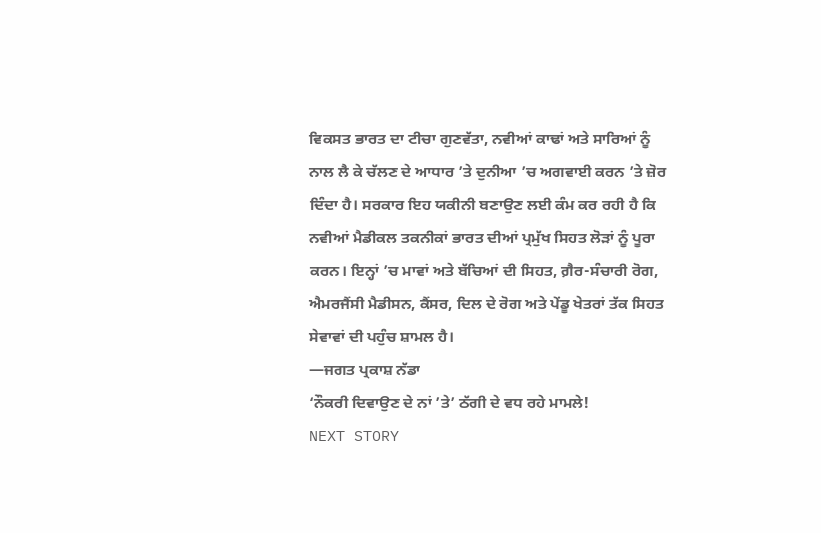ਵਿਕਸਤ ਭਾਰਤ ਦਾ ਟੀਚਾ ਗੁਣਵੱਤਾ, ਨਵੀਆਂ ਕਾਢਾਂ ਅਤੇ ਸਾਰਿਆਂ ਨੂੰ ਨਾਲ ਲੈ ਕੇ ਚੱਲਣ ਦੇ ਆਧਾਰ ’ਤੇ ਦੁਨੀਆ ’ਚ ਅਗਵਾਈ ਕਰਨ ’ਤੇ ਜ਼ੋਰ ਦਿੰਦਾ ਹੈ। ਸਰਕਾਰ ਇਹ ਯਕੀਨੀ ਬਣਾਉਣ ਲਈ ਕੰਮ ਕਰ ਰਹੀ ਹੈ ਕਿ ਨਵੀਆਂ ਮੈਡੀਕਲ ਤਕਨੀਕਾਂ ਭਾਰਤ ਦੀਆਂ ਪ੍ਰਮੁੱਖ ਸਿਹਤ ਲੋੜਾਂ ਨੂੰ ਪੂਰਾ ਕਰਨ। ਇਨ੍ਹਾਂ ’ਚ ਮਾਵਾਂ ਅਤੇ ਬੱਚਿਆਂ ਦੀ ਸਿਹਤ, ਗ਼ੈਰ-ਸੰਚਾਰੀ ਰੋਗ, ਐਮਰਜੈਂਸੀ ਮੈਡੀਸਨ, ਕੈਂਸਰ, ਦਿਲ ਦੇ ਰੋਗ ਅਤੇ ਪੇਂਡੂ ਖੇਤਰਾਂ ਤੱਕ ਸਿਹਤ ਸੇਵਾਵਾਂ ਦੀ ਪਹੁੰਚ ਸ਼ਾਮਲ ਹੈ।
—ਜਗਤ ਪ੍ਰਕਾਸ਼ ਨੱਡਾ
‘ਨੌਕਰੀ ਦਿਵਾਉਣ ਦੇ ਨਾਂ ’ਤੇ’ ਠੱਗੀ ਦੇ ਵਧ ਰਹੇ ਮਾਮਲੇ!
NEXT STORY